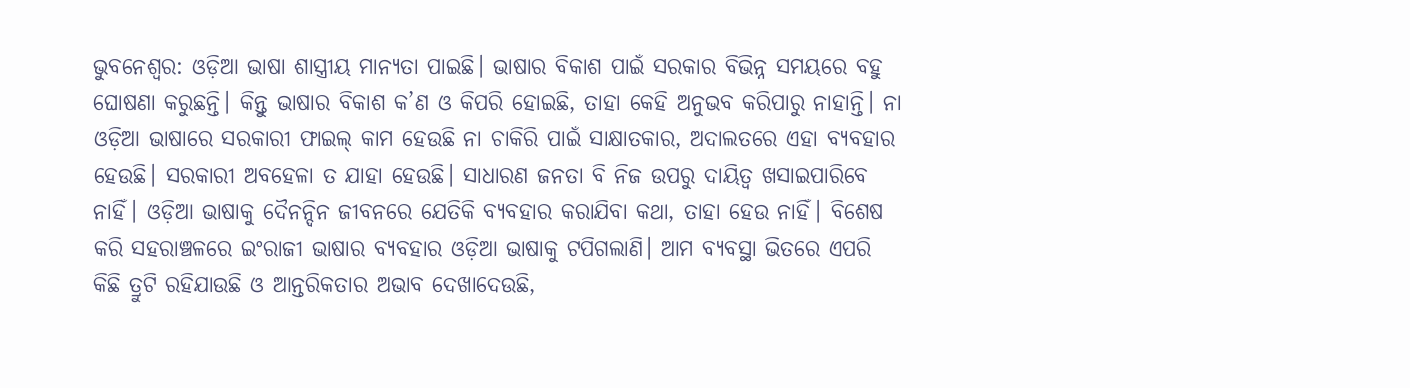ଭୁବନେଶ୍ୱର: ଓଡ଼ିଆ ଭାଷା ଶାସ୍ତ୍ରୀୟ ମାନ୍ୟତା ପାଇଛି। ଭାଷାର ବିକାଶ ପାଇଁ ସରକାର ବିଭିନ୍ନ ସମୟରେ ବହୁ ଘୋଷଣା କରୁଛନ୍ତି। କିନ୍ତୁ ଭାଷାର ବିକାଶ କ’ଣ ଓ କିପରି ହୋଇଛି, ତାହା କେହି ଅନୁଭବ କରିପାରୁ ନାହାନ୍ତି। ନା ଓଡ଼ିଆ ଭାଷାରେ ସରକାରୀ ଫାଇଲ୍ କାମ ହେଉଛି ନା ଚାକିରି ପାଇଁ ସାକ୍ଷାତକାର, ଅଦାଲତରେ ଏହା ବ୍ୟବହାର ହେଉଛି। ସରକାରୀ ଅବହେଳା ତ ଯାହା ହେଉଛି। ସାଧାରଣ ଜନତା ବି ନିଜ ଉପରୁ ଦାୟିତ୍ୱ ଖସାଇପାରିବେ ନାହିଁ। ଓଡ଼ିଆ ଭାଷାକୁ ଦୈନନ୍ଦିନ ଜୀବନରେ ଯେତିକି ବ୍ୟବହାର କରାଯିବା କଥା, ତାହା ହେଉ ନାହିଁ। ବିଶେଷ କରି ସହରାଞ୍ଚଳରେ ଇଂରାଜୀ ଭାଷାର ବ୍ୟବହାର ଓଡ଼ିଆ ଭାଷାକୁ ଟପିଗଲାଣି। ଆମ ବ୍ୟବସ୍ଥା ଭିତରେ ଏପରି କିଛି ତ୍ରୁଟି ରହିଯାଉଛି ଓ ଆନ୍ତରିକତାର ଅଭାବ ଦେଖାଦେଉଛି,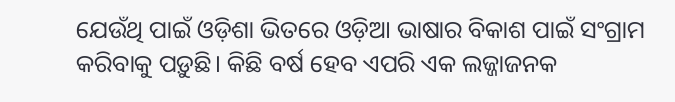ଯେଉଁଥି ପାଇଁ ଓଡ଼ିଶା ଭିତରେ ଓଡ଼ିଆ ଭାଷାର ବିକାଶ ପାଇଁ ସଂଗ୍ରାମ କରିବାକୁ ପଡ଼ୁଛି। କିଛି ବର୍ଷ ହେବ ଏପରି ଏକ ଲଜ୍ଜାଜନକ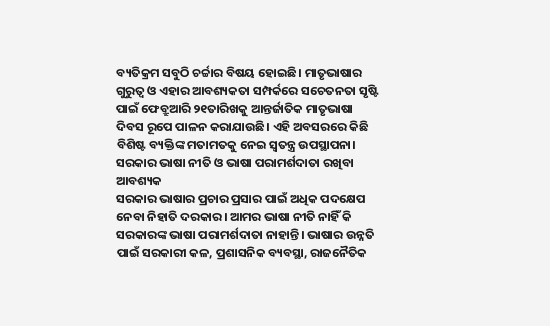ବ୍ୟତିକ୍ରମ ସବୁଠି ଚର୍ଚ୍ଚାର ବିଷୟ ହୋଇଛି। ମାତୃଭାଷାର ଗୁରୁତ୍ୱ ଓ ଏହାର ଆବଶ୍ୟକତା ସମ୍ପର୍କରେ ସଚେତନତା ସୃଷ୍ଟି ପାଇଁ ଫେବ୍ରୁଆରି ୨୧ତାରିଖକୁ ଆନ୍ତର୍ଜାତିକ ମାତୃଭାଷା ଦିବସ ରୂପେ ପାଳନ କରାଯାଉଛି। ଏହି ଅବସରରେ କିଛି ବିଶିଷ୍ଟ ବ୍ୟକ୍ତିଙ୍କ ମତାମତକୁ ନେଇ ସ୍ୱତନ୍ତ୍ର ଉପସ୍ଥାପନା।
ସରକାର ଭାଷା ନୀତି ଓ ଭାଷା ପରାମର୍ଶଦାତା ରଖିବା ଆବଶ୍ୟକ
ସରକାର ଭାଷାର ପ୍ରଚାର ପ୍ରସାର ପାଇଁ ଅଧିକ ପଦକ୍ଷେପ ନେବା ନିହାତି ଦରକାର। ଆମର ଭାଷା ନୀତି ନାହିଁ କି ସରକାରଙ୍କ ଭାଷା ପରାମର୍ଶଦାତା ନାହାନ୍ତି। ଭାଷାର ଉନ୍ନତି ପାଇଁ ସରକାରୀ କଳ, ପ୍ରଶାସନିକ ବ୍ୟବସ୍ଥା, ରାଜନୈତିକ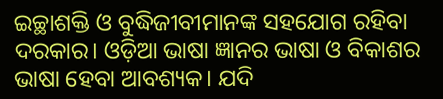ଇଚ୍ଛାଶକ୍ତି ଓ ବୁଦ୍ଧିଜୀବୀମାନଙ୍କ ସହଯୋଗ ରହିବା ଦରକାର। ଓଡ଼ିଆ ଭାଷା ଜ୍ଞାନର ଭାଷା ଓ ବିକାଶର ଭାଷା ହେବା ଆବଶ୍ୟକ। ଯଦି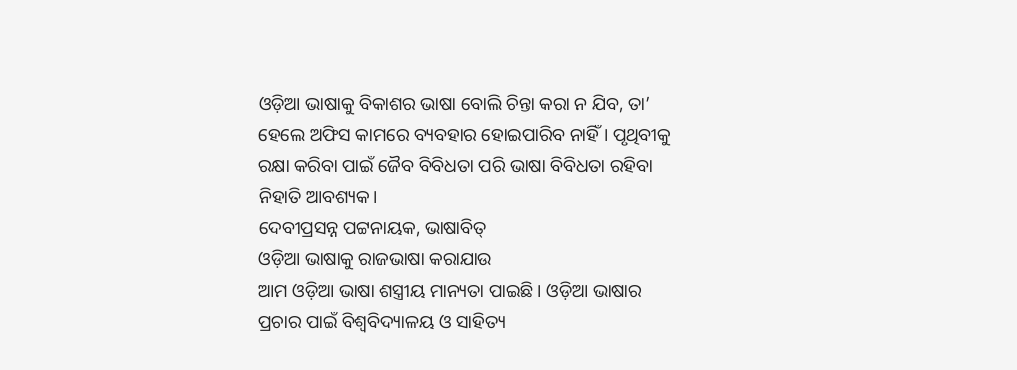ଓଡ଼ିଆ ଭାଷାକୁ ବିକାଶର ଭାଷା ବୋଲି ଚିନ୍ତା କରା ନ ଯିବ, ତା’ ହେଲେ ଅଫିସ କାମରେ ବ୍ୟବହାର ହୋଇପାରିବ ନାହିଁ। ପୃଥିବୀକୁ ରକ୍ଷା କରିବା ପାଇଁ ଜୈବ ବିବିଧତା ପରି ଭାଷା ବିବିଧତା ରହିବା ନିହାତି ଆବଶ୍ୟକ।
ଦେବୀପ୍ରସନ୍ନ ପଟ୍ଟନାୟକ, ଭାଷାବିତ୍
ଓଡ଼ିଆ ଭାଷାକୁ ରାଜଭାଷା କରାଯାଉ
ଆମ ଓଡ଼ିଆ ଭାଷା ଶସ୍ତ୍ରୀୟ ମାନ୍ୟତା ପାଇଛି। ଓଡ଼ିଆ ଭାଷାର ପ୍ରଚାର ପାଇଁ ବିଶ୍ୱବିଦ୍ୟାଳୟ ଓ ସାହିତ୍ୟ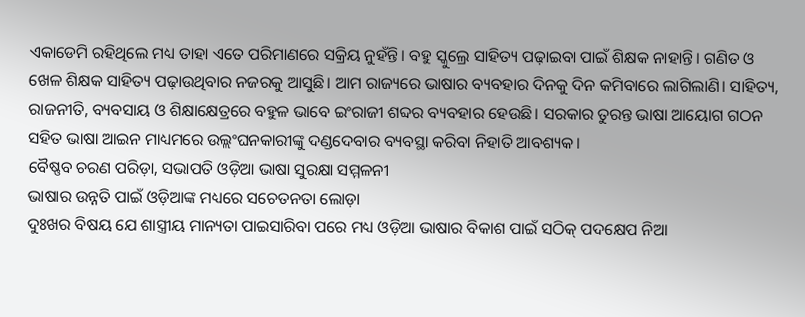ଏକାଡେମି ରହିଥିଲେ ମଧ୍ୟ ତାହା ଏତେ ପରିମାଣରେ ସକ୍ରିୟ ନୁହଁନ୍ତି। ବହୁ ସ୍କୁଲ୍ରେ ସାହିତ୍ୟ ପଢ଼ାଇବା ପାଇଁ ଶିକ୍ଷକ ନାହାନ୍ତି। ଗଣିତ ଓ ଖେଳ ଶିକ୍ଷକ ସାହିତ୍ୟ ପଢ଼ାଉଥିବାର ନଜରକୁ ଆସୁଛି। ଆମ ରାଜ୍ୟରେ ଭାଷାର ବ୍ୟବହାର ଦିନକୁ ଦିନ କମିବାରେ ଲାଗିଲାଣି। ସାହିତ୍ୟ, ରାଜନୀତି, ବ୍ୟବସାୟ ଓ ଶିକ୍ଷାକ୍ଷେତ୍ରରେ ବହୁଳ ଭାବେ ଇଂରାଜୀ ଶବ୍ଦର ବ୍ୟବହାର ହେଉଛି। ସରକାର ତୁରନ୍ତ ଭାଷା ଆୟୋଗ ଗଠନ ସହିତ ଭାଷା ଆଇନ ମାଧ୍ୟମରେ ଉଲ୍ଲଂଘନକାରୀଙ୍କୁ ଦଣ୍ଡଦେବାର ବ୍ୟବସ୍ଥା କରିବା ନିହାତି ଆବଶ୍ୟକ।
ବୈଷ୍ଣବ ଚରଣ ପରିଡ଼ା, ସଭାପତି ଓଡ଼ିଆ ଭାଷା ସୁରକ୍ଷା ସମ୍ମଳନୀ
ଭାଷାର ଉନ୍ନତି ପାଇଁ ଓଡ଼ିଆଙ୍କ ମଧ୍ୟରେ ସଚେତନତା ଲୋଡ଼ା
ଦୁଃଖର ବିଷୟ ଯେ ଶାସ୍ତ୍ରୀୟ ମାନ୍ୟତା ପାଇସାରିବା ପରେ ମଧ୍ୟ ଓଡ଼ିଆ ଭାଷାର ବିକାଶ ପାଇଁ ସଠିକ୍ ପଦକ୍ଷେପ ନିଆ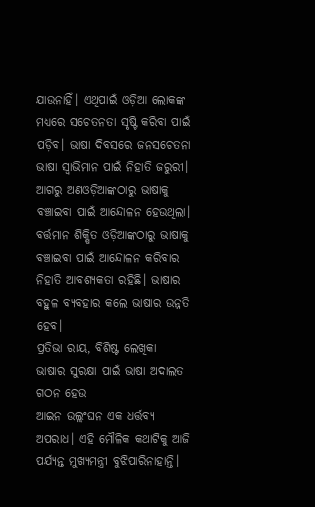ଯାଉନାହିଁ। ଏଥିପାଇଁ ଓଡ଼ିଆ ଲୋକଙ୍କ ମଧ୍ୟରେ ସଚେତନତା ସୃଷ୍ଟି କରିବା ପାଇଁ ପଡ଼ିବ। ଭାଷା ଦିବସରେ ଜନସଚେତନା ଭାଷା ସ୍ୱାଭିମାନ ପାଇଁ ନିହାତି ଜରୁରୀ। ଆଗରୁ ଅଣଓଡ଼ିଆଙ୍କଠାରୁ ଭାଷାକୁ ବଞ୍ଚାଇବା ପାଇଁ ଆନ୍ଦୋଳନ ହେଉଥିଲା। ବର୍ତ୍ତମାନ ଶିକ୍ଷିତ ଓଡ଼ିଆଙ୍କଠାରୁ ଭାଷାକୁ ବଞ୍ଚାଇବା ପାଇଁ ଆନ୍ଦୋଳନ କରିବାର ନିହାତି ଆବଶ୍ୟକତା ରହିଛି। ଭାଷାର ବହୁଳ ବ୍ୟବହାର କଲେ ଭାଷାର ଉନ୍ନତି ହେବ।
ପ୍ରତିଭା ରାୟ, ବିଶିଷ୍ଟ ଲେଖିକା
ଭାଷାର ସୁରକ୍ଷା ପାଇଁ ଭାଷା ଅଦାଲତ ଗଠନ ହେଉ
ଆଇନ ଉଲ୍ଲଂଘନ ଏକ ଧର୍ତ୍ତବ୍ୟ ଅପରାଧ। ଏହି ମୌଳିକ କଥାଟିକୁ ଆଜି ପର୍ଯ୍ୟନ୍ତ ମୁଖ୍ୟମନ୍ତ୍ରୀ ବୁଝିପାରିନାହାନ୍ତି।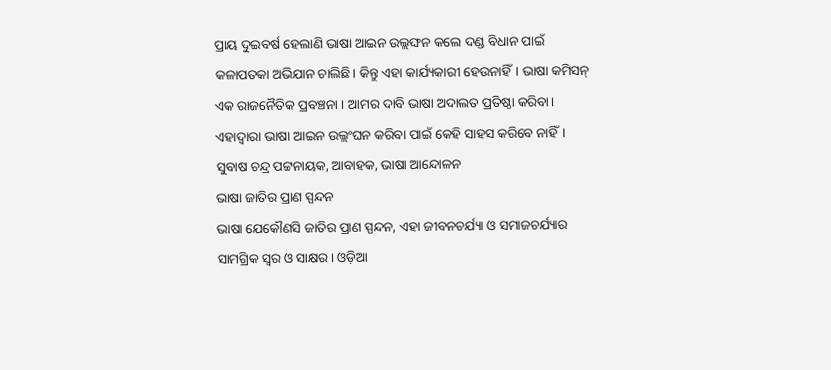ପ୍ରାୟ ଦୁଇବର୍ଷ ହେଲାଣି ଭାଷା ଆଇନ ଉଲ୍ଲଙ୍ଘନ କଲେ ଦଣ୍ଡ ବିଧାନ ପାଇଁ କଳାପତକା ଅଭିଯାନ ଚାଲିଛି। କିନ୍ତୁ ଏହା କାର୍ଯ୍ୟକାରୀ ହେଉନାହିଁ। ଭାଷା କମିସନ୍ ଏକ ରାଜନୈତିକ ପ୍ରବଞ୍ଚନା । ଆମର ଦାବି ଭାଷା ଅଦାଲତ ପ୍ରତିଷ୍ଠା କରିବା। ଏହାଦ୍ୱାରା ଭାଷା ଆଇନ ଉଲ୍ଲଂଘନ କରିବା ପାଇଁ କେହି ସାହସ କରିବେ ନାହିଁ।
ସୁବାଷ ଚନ୍ଦ୍ର ପଟ୍ଟନାୟକ, ଆବାହକ, ଭାଷା ଆନ୍ଦୋଳନ
ଭାଷା ଜାତିର ପ୍ରାଣ ସ୍ପନ୍ଦନ
ଭାଷା ଯେକୌଣସି ଜାତିର ପ୍ରାଣ ସ୍ପନ୍ଦନ, ଏହା ଜୀବନଚର୍ଯ୍ୟା ଓ ସମାଜଚର୍ଯ୍ୟାର ସାମଗ୍ରିକ ସ୍ୱର ଓ ସାକ୍ଷର। ଓଡ଼ିଆ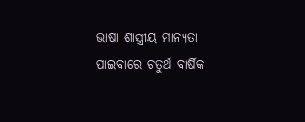ଭାଷା ଶାସ୍ତ୍ରୀୟ ମାନ୍ୟତା ପାଇବାରେ ଚତୁର୍ଥ ବାର୍ଷିକ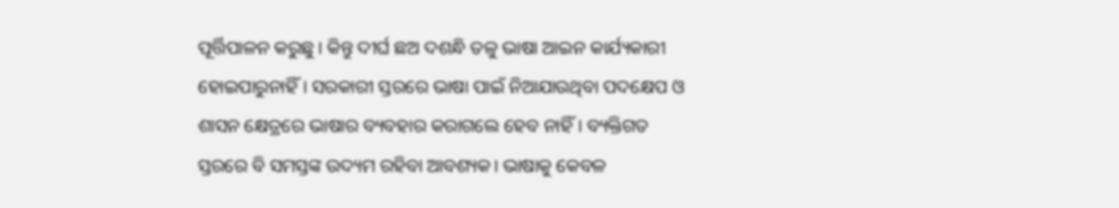ପୂର୍ତ୍ତିପାଳନ କରୁଛୁ। କିନ୍ତୁ ଦୀର୍ଘ ଛଅ ଦଶନ୍ଧି ତଳୁ ଭାଷା ଆଇନ କାର୍ଯ୍ୟକାରୀ ହୋଇପାରୁନାହିଁ। ସରକାରୀ ସ୍ତରରେ ଭାଷା ପାଇଁ ନିଆଯାଉଥିବା ପଦକ୍ଷେପ ଓ ଶାସନ କ୍ଷେତ୍ରରେ ଭାଷାର ବ୍ୟବହାର କରାଗଲେ ହେବ ନାହିଁ। ବ୍ୟକ୍ତିଗତ ସ୍ତରରେ ବି ସମସ୍ତଙ୍କ ଉଦ୍ୟମ ରହିବା ଆବଶ୍ୟକ। ଭାଷାକୁ କେବଳ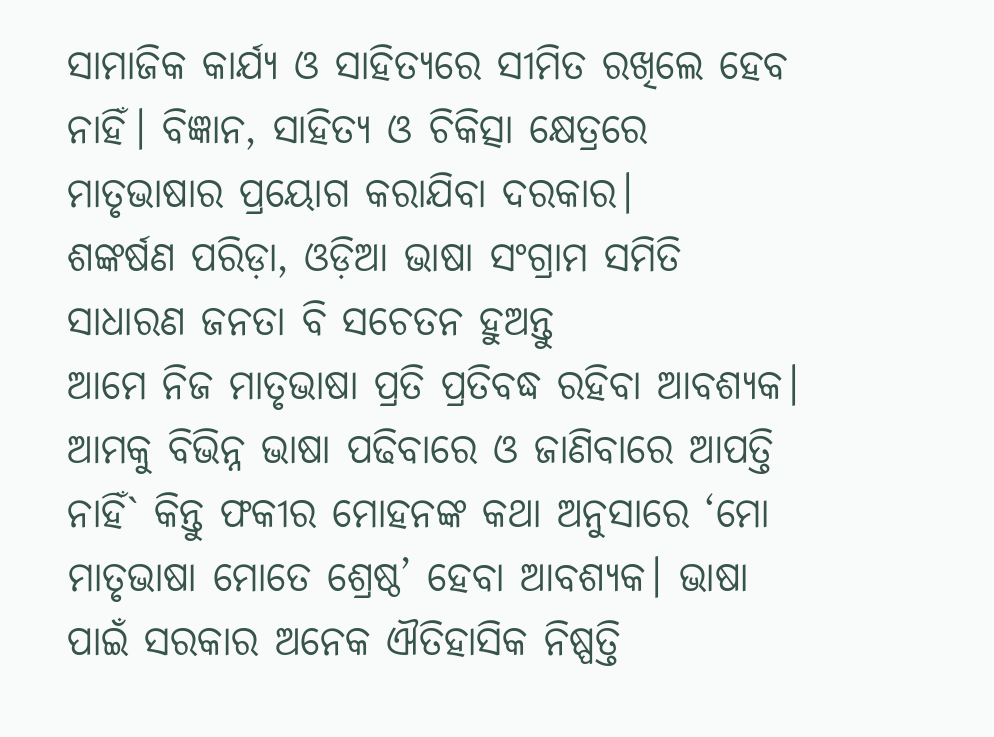ସାମାଜିକ କାର୍ଯ୍ୟ ଓ ସାହିତ୍ୟରେ ସୀମିତ ରଖିଲେ ହେବ ନାହିଁ। ବିଜ୍ଞାନ, ସାହିତ୍ୟ ଓ ଚିକିତ୍ସା କ୍ଷେତ୍ରରେ ମାତୃଭାଷାର ପ୍ରୟୋଗ କରାଯିବା ଦରକାର।
ଶଙ୍କର୍ଷଣ ପରିଡ଼ା, ଓଡ଼ିଆ ଭାଷା ସଂଗ୍ରାମ ସମିତି
ସାଧାରଣ ଜନତା ବି ସଚେତନ ହୁଅନ୍ତୁ
ଆମେ ନିଜ ମାତୃଭାଷା ପ୍ରତି ପ୍ରତିବଦ୍ଧ ରହିବା ଆବଶ୍ୟକ। ଆମକୁ ବିଭିନ୍ନ ଭାଷା ପଢିବାରେ ଓ ଜାଣିବାରେ ଆପତ୍ତି ନାହିଁ` କିନ୍ତୁ ଫକୀର ମୋହନଙ୍କ କଥା ଅନୁସାରେ ‘ମୋ ମାତୃଭାଷା ମୋତେ ଶ୍ରେଷ୍ଠ’ ହେବା ଆବଶ୍ୟକ। ଭାଷା ପାଇଁ ସରକାର ଅନେକ ଐତିହାସିକ ନିଷ୍ପତ୍ତି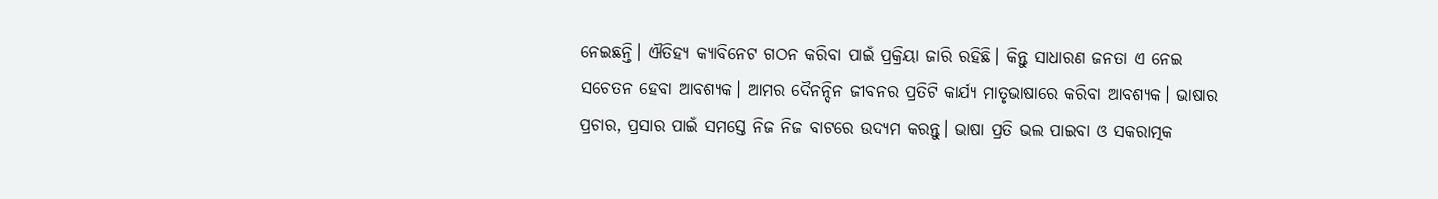ନେଇଛନ୍ତି। ଐତିହ୍ୟ କ୍ୟାବିନେଟ ଗଠନ କରିବା ପାଇଁ ପ୍ରକ୍ରିୟା ଜାରି ରହିଛି। କିନ୍ତୁ ସାଧାରଣ ଜନତା ଏ ନେଇ ସଚେତନ ହେବା ଆବଶ୍ୟକ। ଆମର ଦୈନନ୍ଦିନ ଜୀବନର ପ୍ରତିଟି କାର୍ଯ୍ୟ ମାତୃଭାଷାରେ କରିବା ଆବଶ୍ୟକ। ଭାଷାର ପ୍ରଚାର, ପ୍ରସାର ପାଇଁ ସମସ୍ତେ ନିଜ ନିଜ ବାଟରେ ଉଦ୍ୟମ କରନ୍ତୁ। ଭାଷା ପ୍ରତି ଭଲ ପାଇବା ଓ ସକରାତ୍ମକ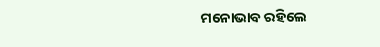ମନୋଭାବ ରହିଲେ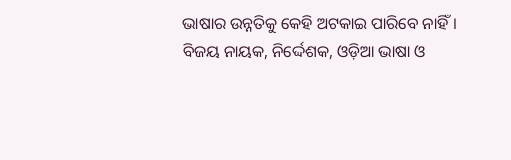ଭାଷାର ଉନ୍ନତିକୁ କେହି ଅଟକାଇ ପାରିବେ ନାହିଁ।
ବିଜୟ ନାୟକ, ନିର୍ଦ୍ଦେଶକ, ଓଡ଼ିଆ ଭାଷା ଓ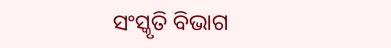ସଂସ୍କୃତି ବିଭାଗ